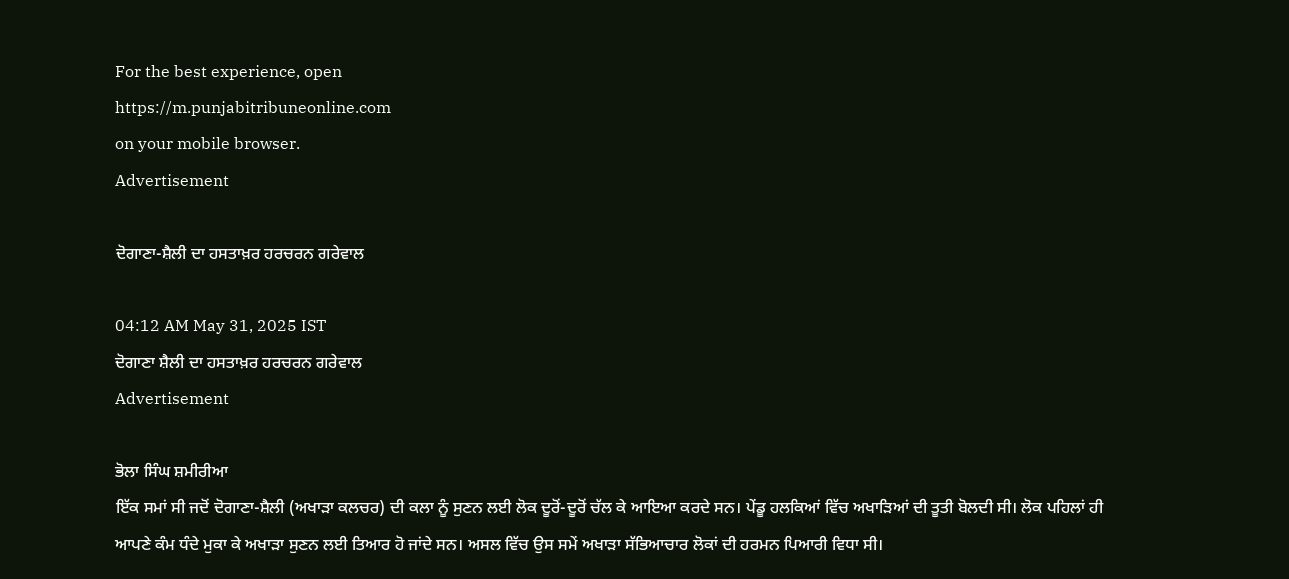For the best experience, open
https://m.punjabitribuneonline.com
on your mobile browser.
Advertisement

ਦੋਗਾਣਾ-ਸ਼ੈਲੀ ਦਾ ਹਸਤਾਖ਼ਰ ਹਰਚਰਨ ਗਰੇਵਾਲ

04:12 AM May 31, 2025 IST
ਦੋਗਾਣਾ ਸ਼ੈਲੀ ਦਾ ਹਸਤਾਖ਼ਰ ਹਰਚਰਨ ਗਰੇਵਾਲ
Advertisement

ਭੋਲਾ ਸਿੰਘ ਸ਼ਮੀਰੀਆ
ਇੱਕ ਸਮਾਂ ਸੀ ਜਦੋਂ ਦੋਗਾਣਾ-ਸ਼ੈਲੀ (ਅਖਾੜਾ ਕਲਚਰ) ਦੀ ਕਲਾ ਨੂੰ ਸੁਣਨ ਲਈ ਲੋਕ ਦੂਰੋਂ-ਦੂਰੋਂ ਚੱਲ ਕੇ ਆਇਆ ਕਰਦੇ ਸਨ। ਪੇਂਡੂ ਹਲਕਿਆਂ ਵਿੱਚ ਅਖਾੜਿਆਂ ਦੀ ਤੂਤੀ ਬੋਲਦੀ ਸੀ। ਲੋਕ ਪਹਿਲਾਂ ਹੀ ਆਪਣੇ ਕੰਮ ਧੰਦੇ ਮੁਕਾ ਕੇ ਅਖਾੜਾ ਸੁਣਨ ਲਈ ਤਿਆਰ ਹੋ ਜਾਂਦੇ ਸਨ। ਅਸਲ ਵਿੱਚ ਉਸ ਸਮੇਂ ਅਖਾੜਾ ਸੱਭਿਆਚਾਰ ਲੋਕਾਂ ਦੀ ਹਰਮਨ ਪਿਆਰੀ ਵਿਧਾ ਸੀ।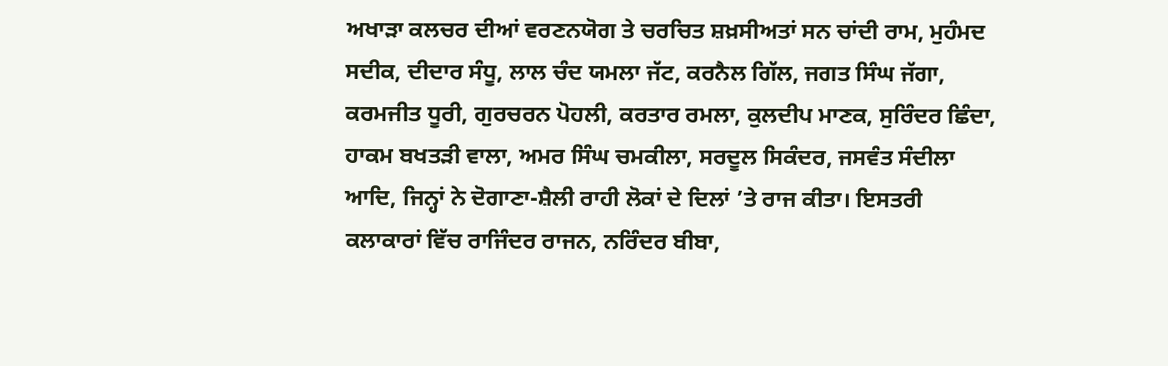ਅਖਾੜਾ ਕਲਚਰ ਦੀਆਂ ਵਰਣਨਯੋਗ ਤੇ ਚਰਚਿਤ ਸ਼ਖ਼ਸੀਅਤਾਂ ਸਨ ਚਾਂਦੀ ਰਾਮ, ਮੁਹੰਮਦ ਸਦੀਕ, ਦੀਦਾਰ ਸੰਧੂ, ਲਾਲ ਚੰਦ ਯਮਲਾ ਜੱਟ, ਕਰਨੈਲ ਗਿੱਲ, ਜਗਤ ਸਿੰਘ ਜੱਗਾ, ਕਰਮਜੀਤ ਧੂਰੀ, ਗੁਰਚਰਨ ਪੋਹਲੀ, ਕਰਤਾਰ ਰਮਲਾ, ਕੁਲਦੀਪ ਮਾਣਕ, ਸੁਰਿੰਦਰ ਛਿੰਦਾ, ਹਾਕਮ ਬਖਤੜੀ ਵਾਲਾ, ਅਮਰ ਸਿੰਘ ਚਮਕੀਲਾ, ਸਰਦੂਲ ਸਿਕੰਦਰ, ਜਸਵੰਤ ਸੰਦੀਲਾ ਆਦਿ, ਜਿਨ੍ਹਾਂ ਨੇ ਦੋਗਾਣਾ-ਸ਼ੈਲੀ ਰਾਹੀ ਲੋਕਾਂ ਦੇ ਦਿਲਾਂ ’ਤੇ ਰਾਜ ਕੀਤਾ। ਇਸਤਰੀ ਕਲਾਕਾਰਾਂ ਵਿੱਚ ਰਾਜਿੰਦਰ ਰਾਜਨ, ਨਰਿੰਦਰ ਬੀਬਾ,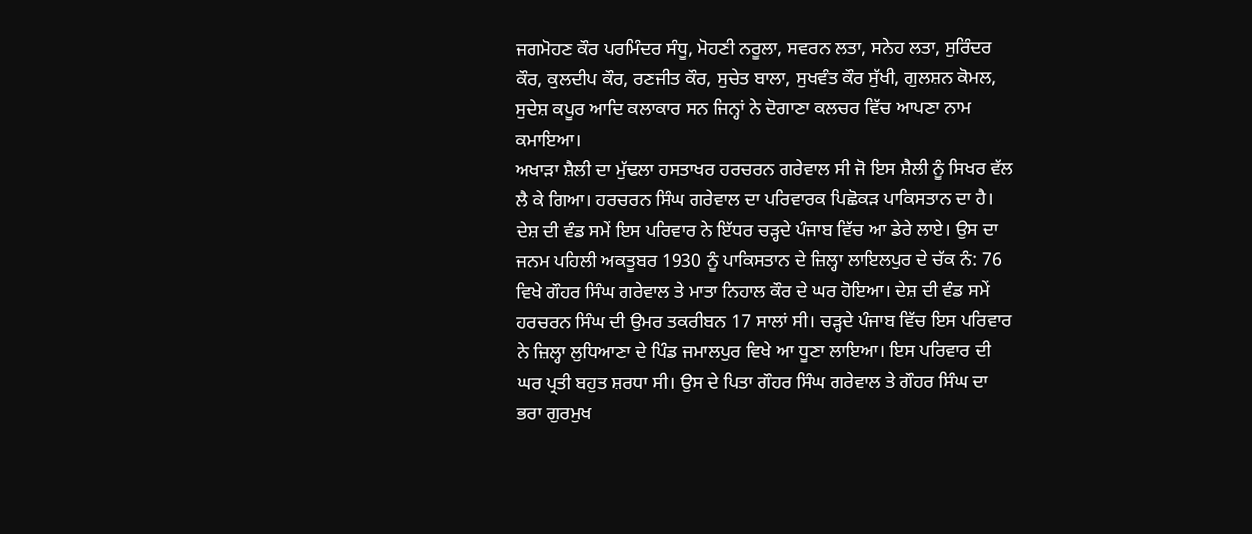ਜਗਮੋਹਣ ਕੌਰ ਪਰਮਿੰਦਰ ਸੰਧੂ, ਮੋਹਣੀ ਨਰੂਲਾ, ਸਵਰਨ ਲਤਾ, ਸਨੇਹ ਲਤਾ, ਸੁਰਿੰਦਰ ਕੌਰ, ਕੁਲਦੀਪ ਕੌਰ, ਰਣਜੀਤ ਕੌਰ, ਸੁਚੇਤ ਬਾਲਾ, ਸੁਖਵੰਤ ਕੌਰ ਸੁੱਖੀ, ਗੁਲਸ਼ਨ ਕੋਮਲ, ਸੁਦੇਸ਼ ਕਪੂਰ ਆਦਿ ਕਲਾਕਾਰ ਸਨ ਜਿਨ੍ਹਾਂ ਨੇ ਦੋਗਾਣਾ ਕਲਚਰ ਵਿੱਚ ਆਪਣਾ ਨਾਮ ਕਮਾਇਆ।
ਅਖਾੜਾ ਸ਼ੈਲੀ ਦਾ ਮੁੱਢਲਾ ਹਸਤਾਖਰ ਹਰਚਰਨ ਗਰੇਵਾਲ ਸੀ ਜੋ ਇਸ ਸ਼ੈਲੀ ਨੂੰ ਸਿਖਰ ਵੱਲ ਲੈ ਕੇ ਗਿਆ। ਹਰਚਰਨ ਸਿੰਘ ਗਰੇਵਾਲ ਦਾ ਪਰਿਵਾਰਕ ਪਿਛੋਕੜ ਪਾਕਿਸਤਾਨ ਦਾ ਹੈ। ਦੇਸ਼ ਦੀ ਵੰਡ ਸਮੇਂ ਇਸ ਪਰਿਵਾਰ ਨੇ ਇੱਧਰ ਚੜ੍ਹਦੇ ਪੰਜਾਬ ਵਿੱਚ ਆ ਡੇਰੇ ਲਾਏ। ਉਸ ਦਾ ਜਨਮ ਪਹਿਲੀ ਅਕਤੂਬਰ 1930 ਨੂੰ ਪਾਕਿਸਤਾਨ ਦੇ ਜ਼ਿਲ੍ਹਾ ਲਾਇਲਪੁਰ ਦੇ ਚੱਕ ਨੰ: 76 ਵਿਖੇ ਗੌਹਰ ਸਿੰਘ ਗਰੇਵਾਲ ਤੇ ਮਾਤਾ ਨਿਹਾਲ ਕੌਰ ਦੇ ਘਰ ਹੋਇਆ। ਦੇਸ਼ ਦੀ ਵੰਡ ਸਮੇਂ ਹਰਚਰਨ ਸਿੰਘ ਦੀ ਉਮਰ ਤਕਰੀਬਨ 17 ਸਾਲਾਂ ਸੀ। ਚੜ੍ਹਦੇ ਪੰਜਾਬ ਵਿੱਚ ਇਸ ਪਰਿਵਾਰ ਨੇ ਜ਼ਿਲ੍ਹਾ ਲੁਧਿਆਣਾ ਦੇ ਪਿੰਡ ਜਮਾਲਪੁਰ ਵਿਖੇ ਆ ਧੂਣਾ ਲਾਇਆ। ਇਸ ਪਰਿਵਾਰ ਦੀ ਘਰ ਪ੍ਰਤੀ ਬਹੁਤ ਸ਼ਰਧਾ ਸੀ। ਉਸ ਦੇ ਪਿਤਾ ਗੌਹਰ ਸਿੰਘ ਗਰੇਵਾਲ ਤੇ ਗੌਹਰ ਸਿੰਘ ਦਾ ਭਰਾ ਗੁਰਮੁਖ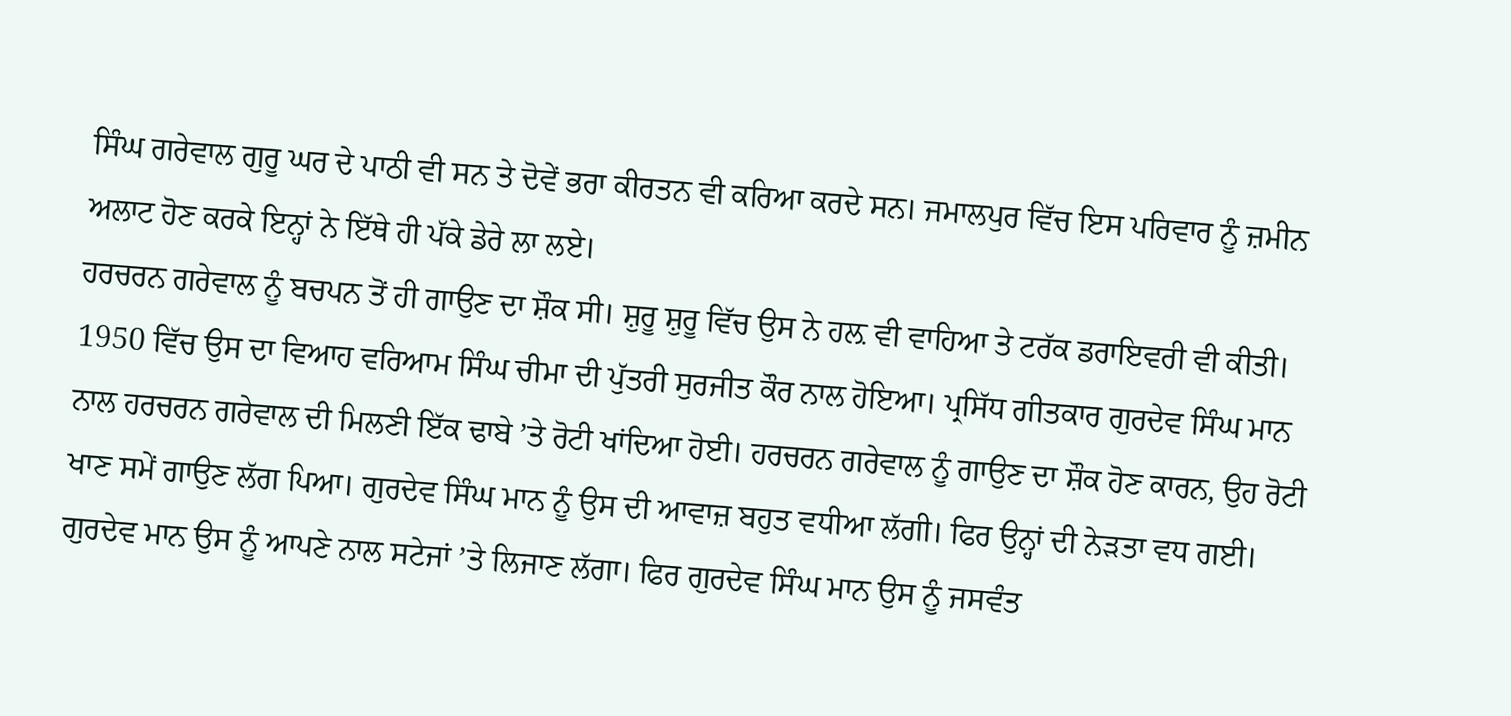ਸਿੰਘ ਗਰੇਵਾਲ ਗੁਰੂ ਘਰ ਦੇ ਪਾਠੀ ਵੀ ਸਨ ਤੇ ਦੋਵੇਂ ਭਰਾ ਕੀਰਤਨ ਵੀ ਕਰਿਆ ਕਰਦੇ ਸਨ। ਜਮਾਲਪੁਰ ਵਿੱਚ ਇਸ ਪਰਿਵਾਰ ਨੂੰ ਜ਼ਮੀਨ ਅਲਾਟ ਹੋਣ ਕਰਕੇ ਇਨ੍ਹਾਂ ਨੇ ਇੱਥੇ ਹੀ ਪੱਕੇ ਡੇਰੇ ਲਾ ਲਏ।
ਹਰਚਰਨ ਗਰੇਵਾਲ ਨੂੰ ਬਚਪਨ ਤੋਂ ਹੀ ਗਾਉਣ ਦਾ ਸ਼ੌਕ ਸੀ। ਸ਼ੁਰੂ ਸ਼ੁਰੂ ਵਿੱਚ ਉਸ ਨੇ ਹਲ਼ ਵੀ ਵਾਹਿਆ ਤੇ ਟਰੱਕ ਡਰਾਇਵਰੀ ਵੀ ਕੀਤੀ। 1950 ਵਿੱਚ ਉਸ ਦਾ ਵਿਆਹ ਵਰਿਆਮ ਸਿੰਘ ਚੀਮਾ ਦੀ ਪੁੱਤਰੀ ਸੁਰਜੀਤ ਕੌਰ ਨਾਲ ਹੋਇਆ। ਪ੍ਰਸਿੱਧ ਗੀਤਕਾਰ ਗੁਰਦੇਵ ਸਿੰਘ ਮਾਨ ਨਾਲ ਹਰਚਰਨ ਗਰੇਵਾਲ ਦੀ ਮਿਲਣੀ ਇੱਕ ਢਾਬੇ ’ਤੇ ਰੋਟੀ ਖਾਂਦਿਆ ਹੋਈ। ਹਰਚਰਨ ਗਰੇਵਾਲ ਨੂੰ ਗਾਉਣ ਦਾ ਸ਼ੌਕ ਹੋਣ ਕਾਰਨ, ਉਹ ਰੋਟੀ ਖਾਣ ਸਮੇਂ ਗਾਉਣ ਲੱਗ ਪਿਆ। ਗੁਰਦੇਵ ਸਿੰਘ ਮਾਨ ਨੂੰ ਉਸ ਦੀ ਆਵਾਜ਼ ਬਹੁਤ ਵਧੀਆ ਲੱਗੀ। ਫਿਰ ਉਨ੍ਹਾਂ ਦੀ ਨੇੜਤਾ ਵਧ ਗਈ। ਗੁਰਦੇਵ ਮਾਨ ਉਸ ਨੂੰ ਆਪਣੇ ਨਾਲ ਸਟੇਜਾਂ ’ਤੇ ਲਿਜਾਣ ਲੱਗਾ। ਫਿਰ ਗੁਰਦੇਵ ਸਿੰਘ ਮਾਨ ਉਸ ਨੂੰ ਜਸਵੰਤ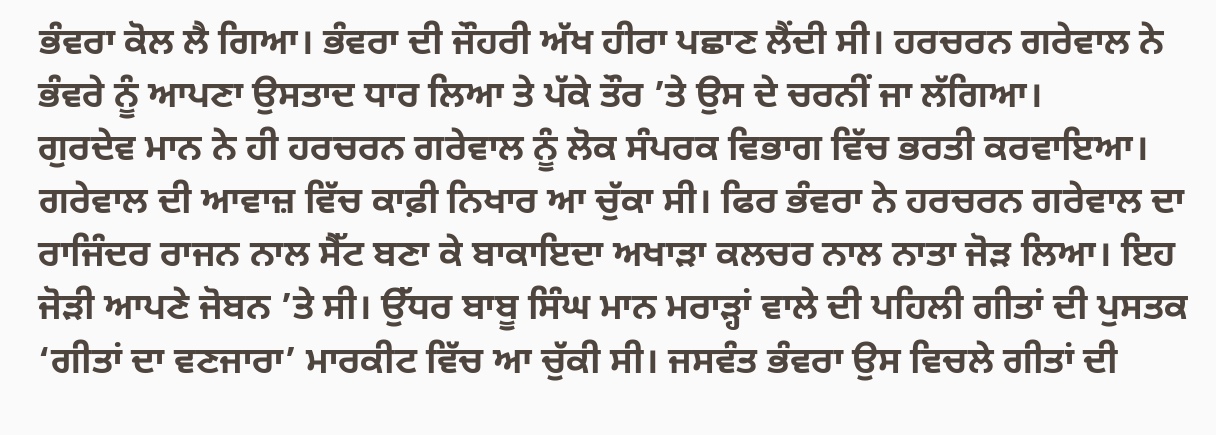ਭੰਵਰਾ ਕੋਲ ਲੈ ਗਿਆ। ਭੰਵਰਾ ਦੀ ਜੌਹਰੀ ਅੱਖ ਹੀਰਾ ਪਛਾਣ ਲੈਂਦੀ ਸੀ। ਹਰਚਰਨ ਗਰੇਵਾਲ ਨੇ ਭੰਵਰੇ ਨੂੰ ਆਪਣਾ ਉਸਤਾਦ ਧਾਰ ਲਿਆ ਤੇ ਪੱਕੇ ਤੌਰ ’ਤੇ ਉਸ ਦੇ ਚਰਨੀਂ ਜਾ ਲੱਗਿਆ।
ਗੁਰਦੇਵ ਮਾਨ ਨੇ ਹੀ ਹਰਚਰਨ ਗਰੇਵਾਲ ਨੂੰ ਲੋਕ ਸੰਪਰਕ ਵਿਭਾਗ ਵਿੱਚ ਭਰਤੀ ਕਰਵਾਇਆ। ਗਰੇਵਾਲ ਦੀ ਆਵਾਜ਼ ਵਿੱਚ ਕਾਫ਼ੀ ਨਿਖਾਰ ਆ ਚੁੱਕਾ ਸੀ। ਫਿਰ ਭੰਵਰਾ ਨੇ ਹਰਚਰਨ ਗਰੇਵਾਲ ਦਾ ਰਾਜਿੰਦਰ ਰਾਜਨ ਨਾਲ ਸੈੱਟ ਬਣਾ ਕੇ ਬਾਕਾਇਦਾ ਅਖਾੜਾ ਕਲਚਰ ਨਾਲ ਨਾਤਾ ਜੋੜ ਲਿਆ। ਇਹ ਜੋੜੀ ਆਪਣੇ ਜੋਬਨ ’ਤੇ ਸੀ। ਉੱਧਰ ਬਾਬੂ ਸਿੰਘ ਮਾਨ ਮਰਾੜ੍ਹਾਂ ਵਾਲੇ ਦੀ ਪਹਿਲੀ ਗੀਤਾਂ ਦੀ ਪੁਸਤਕ ‘ਗੀਤਾਂ ਦਾ ਵਣਜਾਰਾ’ ਮਾਰਕੀਟ ਵਿੱਚ ਆ ਚੁੱਕੀ ਸੀ। ਜਸਵੰਤ ਭੰਵਰਾ ਉਸ ਵਿਚਲੇ ਗੀਤਾਂ ਦੀ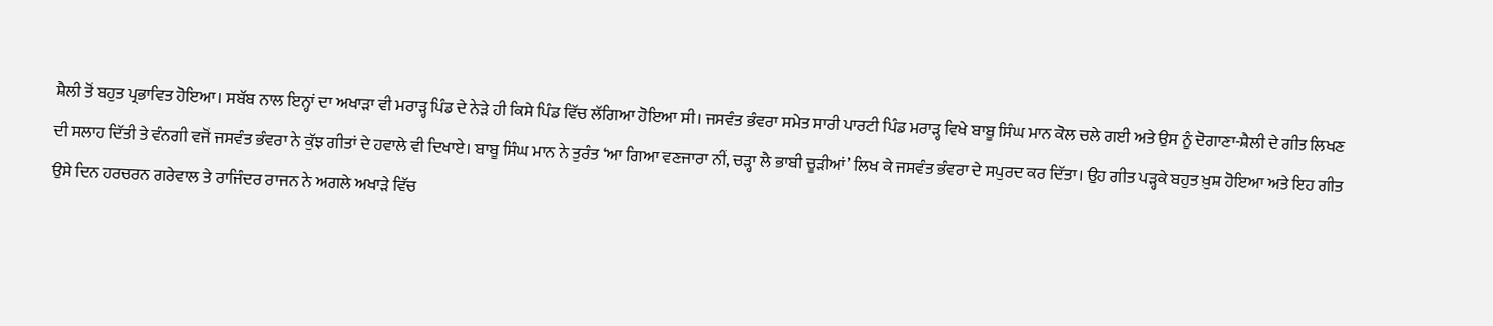ਸ਼ੈਲੀ ਤੋਂ ਬਹੁਤ ਪ੍ਰਭਾਵਿਤ ਹੋਇਆ। ਸਬੱਬ ਨਾਲ ਇਨ੍ਹਾਂ ਦਾ ਅਖਾੜਾ ਵੀ ਮਰਾੜ੍ਹ ਪਿੰਡ ਦੇ ਨੇੜੇ ਹੀ ਕਿਸੇ ਪਿੰਡ ਵਿੱਚ ਲੱਗਿਆ ਹੋਇਆ ਸੀ। ਜਸਵੰਤ ਭੰਵਰਾ ਸਮੇਤ ਸਾਰੀ ਪਾਰਟੀ ਪਿੰਡ ਮਰਾੜ੍ਹ ਵਿਖੇ ਬਾਬੂ ਸਿੰਘ ਮਾਨ ਕੋਲ ਚਲੇ ਗਈ ਅਤੇ ਉਸ ਨੂੰ ਦੋਗਾਣਾ-ਸ਼ੈਲੀ ਦੇ ਗੀਤ ਲਿਖਣ ਦੀ ਸਲਾਹ ਦਿੱਤੀ ਤੇ ਵੰਨਗੀ ਵਜੋਂ ਜਸਵੰਤ ਭੰਵਰਾ ਨੇ ਕੁੱਝ ਗੀਤਾਂ ਦੇ ਹਵਾਲੇ ਵੀ ਦਿਖਾਏ। ਬਾਬੂ ਸਿੰਘ ਮਾਨ ਨੇ ਤੁਰੰਤ ‘ਆ ਗਿਆ ਵਣਜਾਰਾ ਨੀਂ, ਚੜ੍ਹਾ ਲੈ ਭਾਬੀ ਚੂੜੀਆਂ’ ਲਿਖ ਕੇ ਜਸਵੰਤ ਭੰਵਰਾ ਦੇ ਸਪੁਰਦ ਕਰ ਦਿੱਤਾ। ਉਹ ਗੀਤ ਪੜ੍ਹਕੇ ਬਹੁਤ ਖ਼ੁਸ਼ ਹੋਇਆ ਅਤੇ ਇਹ ਗੀਤ ਉਸੇ ਦਿਨ ਹਰਚਰਨ ਗਰੇਵਾਲ ਤੇ ਰਾਜਿੰਦਰ ਰਾਜਨ ਨੇ ਅਗਲੇ ਅਖਾੜੇ ਵਿੱਚ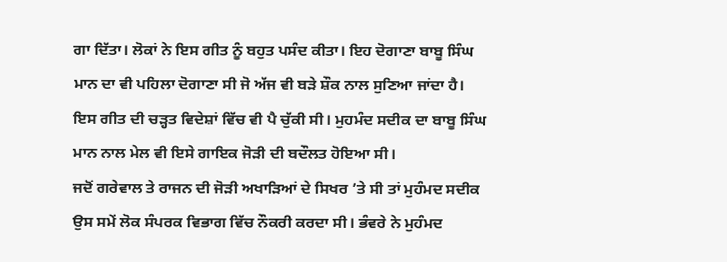ਗਾ ਦਿੱਤਾ। ਲੋਕਾਂ ਨੇ ਇਸ ਗੀਤ ਨੂੰ ਬਹੁਤ ਪਸੰਦ ਕੀਤਾ। ਇਹ ਦੋਗਾਣਾ ਬਾਬੂ ਸਿੰਘ ਮਾਨ ਦਾ ਵੀ ਪਹਿਲਾ ਦੋਗਾਣਾ ਸੀ ਜੋ ਅੱਜ ਵੀ ਬੜੇ ਸ਼ੌਕ ਨਾਲ ਸੁਣਿਆ ਜਾਂਦਾ ਹੈ। ਇਸ ਗੀਤ ਦੀ ਚੜ੍ਹਤ ਵਿਦੇਸ਼ਾਂ ਵਿੱਚ ਵੀ ਪੈ ਚੁੱਕੀ ਸੀ। ਮੁਹਮੰਦ ਸਦੀਕ ਦਾ ਬਾਬੂ ਸਿੰਘ ਮਾਨ ਨਾਲ ਮੇਲ ਵੀ ਇਸੇ ਗਾਇਕ ਜੋੜੀ ਦੀ ਬਦੌਲਤ ਹੋਇਆ ਸੀ।
ਜਦੋਂ ਗਰੇਵਾਲ ਤੇ ਰਾਜਨ ਦੀ ਜੋੜੀ ਅਖਾੜਿਆਂ ਦੇ ਸਿਖਰ ’ਤੇ ਸੀ ਤਾਂ ਮੁਹੰਮਦ ਸਦੀਕ ਉਸ ਸਮੇਂ ਲੋਕ ਸੰਪਰਕ ਵਿਭਾਗ ਵਿੱਚ ਨੌਕਰੀ ਕਰਦਾ ਸੀ। ਭੰਵਰੇ ਨੇ ਮੁਹੰਮਦ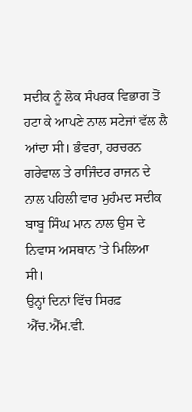ਸਦੀਕ ਨੂੰ ਲੋਕ ਸੰਪਰਕ ਵਿਭਾਗ ਤੋਂ ਹਟਾ ਕੇ ਆਪਣੇ ਨਾਲ ਸਟੇਜਾਂ ਵੱਲ ਲੈ ਆਂਦਾ ਸੀ। ਭੰਵਰਾ, ਹਰਚਰਨ ਗਰੇਵਾਲ ਤੇ ਰਾਜਿੰਦਰ ਰਾਜਨ ਦੇ ਨਾਲ ਪਹਿਲੀ ਵਾਰ ਮੁਹੰਮਦ ਸਦੀਕ ਬਾਬੂ ਸਿੰਘ ਮਾਨ ਨਾਲ ਉਸ ਦੇ ਨਿਵਾਸ ਅਸਥਾਨ ’ਤੇ ਮਿਲਿਆ ਸੀ।
ਉਨ੍ਹਾਂ ਦਿਨਾਂ ਵਿੱਚ ਸਿਰਫ਼ ਐੱਚ.ਐੱਮ.ਵੀ.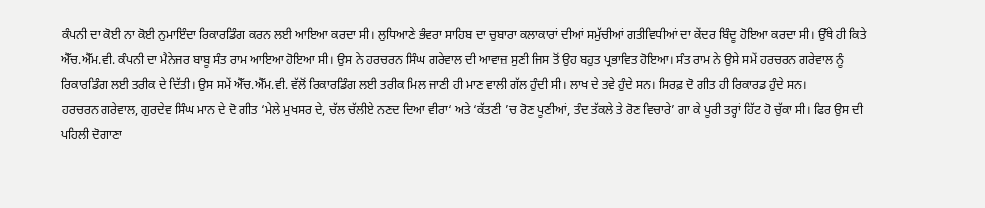ਕੰਪਨੀ ਦਾ ਕੋਈ ਨਾ ਕੋਈ ਨੁਮਾਇੰਦਾ ਰਿਕਾਰਡਿੰਗ ਕਰਨ ਲਈ ਆਇਆ ਕਰਦਾ ਸੀ। ਲੁਧਿਆਣੇ ਭੰਵਰਾ ਸਾਹਿਬ ਦਾ ਚੁਬਾਰਾ ਕਲਾਕਾਰਾਂ ਦੀਆਂ ਸਮੁੱਚੀਆਂ ਗਤੀਵਿਧੀਆਂ ਦਾ ਕੇਂਦਰ ਬਿੰਦੂ ਹੋਇਆ ਕਰਦਾ ਸੀ। ਉੱਥੇ ਹੀ ਕਿਤੇ ਐੱਚ.ਐੱਮ.ਵੀ. ਕੰਪਨੀ ਦਾ ਮੈਨੇਜਰ ਬਾਬੂ ਸੰਤ ਰਾਮ ਆਇਆ ਹੋਇਆ ਸੀ। ਉਸ ਨੇ ਹਰਚਰਨ ਸਿੰਘ ਗਰੇਵਾਲ ਦੀ ਆਵਾਜ਼ ਸੁਣੀ ਜਿਸ ਤੋਂ ਉਹ ਬਹੁਤ ਪ੍ਰਭਾਵਿਤ ਹੋਇਆ। ਸੰਤ ਰਾਮ ਨੇ ਉਸੇ ਸਮੇਂ ਹਰਚਰਨ ਗਰੇਵਾਲ ਨੂੰ ਰਿਕਾਰਡਿੰਗ ਲਈ ਤਰੀਕ ਦੇ ਦਿੱਤੀ। ਉਸ ਸਮੇਂ ਐੱਚ.ਐੱਮ.ਵੀ. ਵੱਲੋਂ ਰਿਕਾਰਡਿੰਗ ਲਈ ਤਰੀਕ ਮਿਲ ਜਾਣੀ ਹੀ ਮਾਣ ਵਾਲੀ ਗੱਲ ਹੁੰਦੀ ਸੀ। ਲਾਖ ਦੇ ਤਵੇ ਹੁੰਦੇ ਸਨ। ਸਿਰਫ਼ ਦੋ ਗੀਤ ਹੀ ਰਿਕਾਰਡ ਹੁੰਦੇ ਸਨ।
ਹਰਚਰਨ ਗਰੇਵਾਲ, ਗੁਰਦੇਵ ਸਿੰਘ ਮਾਨ ਦੇ ਦੋ ਗੀਤ ‘ਮੇਲੇ ਮੁਖਸਰ ਦੇ, ਚੱਲ ਚੱਲੀਏ ਨਣਦ ਦਿਆ ਵੀਰਾ‘ ਅਤੇ ‘ਕੱਤਣੀ ’ਚ ਰੋਣ ਪੂਣੀਆਂ, ਤੰਦ ਤੱਕਲੇ ਤੇ ਰੋਣ ਵਿਚਾਰੇ’ ਗਾ ਕੇ ਪੂਰੀ ਤਰ੍ਹਾਂ ਹਿੱਟ ਹੋ ਚੁੱਕਾ ਸੀ। ਫਿਰ ਉਸ ਦੀ ਪਹਿਲੀ ਦੋਗਾਣਾ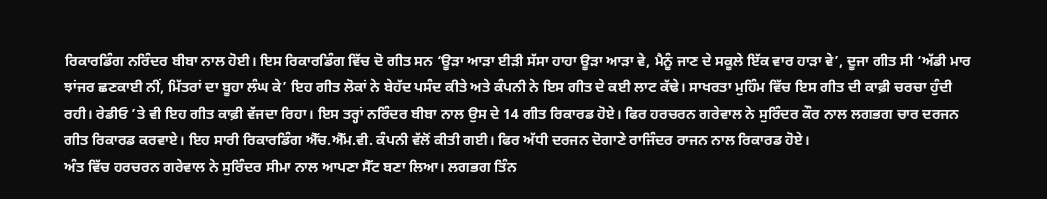ਰਿਕਾਰਡਿੰਗ ਨਰਿੰਦਰ ਬੀਬਾ ਨਾਲ ਹੋਈ। ਇਸ ਰਿਕਾਰਡਿੰਗ ਵਿੱਚ ਦੋ ਗੀਤ ਸਨ ‘ਊੜਾ ਆੜਾ ਈੜੀ ਸੱਸਾ ਹਾਹਾ ਊੜਾ ਆੜਾ ਵੇ, ਮੈਨੂੰ ਜਾਣ ਦੇ ਸਕੂਲੇ ਇੱਕ ਵਾਰ ਹਾੜਾ ਵੇ’, ਦੂਜਾ ਗੀਤ ਸੀ ‘ਅੱਡੀ ਮਾਰ ਝਾਂਜਰ ਛਣਕਾਈ ਨੀਂ, ਮਿੱਤਰਾਂ ਦਾ ਬੂਹਾ ਲੰਘ ਕੇ’ ਇਹ ਗੀਤ ਲੋਕਾਂ ਨੇ ਬੇਹੱਦ ਪਸੰਦ ਕੀਤੇ ਅਤੇ ਕੰਪਨੀ ਨੇ ਇਸ ਗੀਤ ਦੇ ਕਈ ਲਾਟ ਕੱਢੇ। ਸਾਖਰਤਾ ਮੁਹਿੰਮ ਵਿੱਚ ਇਸ ਗੀਤ ਦੀ ਕਾਫ਼ੀ ਚਰਚਾ ਹੁੰਦੀ ਰਹੀ। ਰੇਡੀਓ ’ਤੇ ਵੀ ਇਹ ਗੀਤ ਕਾਫ਼ੀ ਵੱਜਦਾ ਰਿਹਾ। ਇਸ ਤਰ੍ਹਾਂ ਨਰਿੰਦਰ ਬੀਬਾ ਨਾਲ ਉਸ ਦੇ 14 ਗੀਤ ਰਿਕਾਰਡ ਹੋਏ। ਫਿਰ ਹਰਚਰਨ ਗਰੇਵਾਲ ਨੇ ਸੁਰਿੰਦਰ ਕੌਰ ਨਾਲ ਲਗਭਗ ਚਾਰ ਦਰਜਨ ਗੀਤ ਰਿਕਾਰਡ ਕਰਵਾਏ। ਇਹ ਸਾਰੀ ਰਿਕਾਰਡਿੰਗ ਐੱਚ.ਐੱਮ.ਵੀ. ਕੰਪਨੀ ਵੱਲੋਂ ਕੀਤੀ ਗਈ। ਫਿਰ ਅੱਧੀ ਦਰਜਨ ਦੋਗਾਣੇ ਰਾਜਿੰਦਰ ਰਾਜਨ ਨਾਲ ਰਿਕਾਰਡ ਹੋਏ।
ਅੰਤ ਵਿੱਚ ਹਰਚਰਨ ਗਰੇਵਾਲ ਨੇ ਸੁਰਿੰਦਰ ਸੀਮਾ ਨਾਲ ਆਪਣਾ ਸੈੱਟ ਬਣਾ ਲਿਆ। ਲਗਭਗ ਤਿੰਨ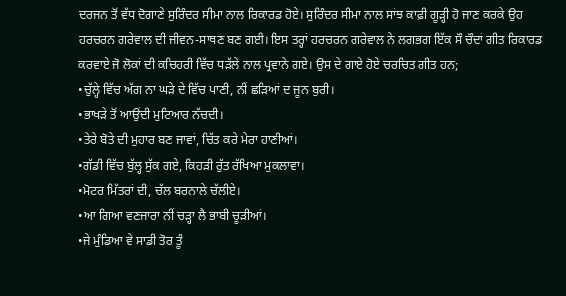ਦਰਜਨ ਤੋਂ ਵੱਧ ਦੋਗਾਣੇ ਸੁਰਿੰਦਰ ਸੀਮਾ ਨਾਲ ਰਿਕਾਰਡ ਹੋਏ। ਸੁਰਿੰਦਰ ਸੀਮਾ ਨਾਲ ਸਾਂਝ ਕਾਫ਼ੀ ਗੂੜ੍ਹੀ ਹੋ ਜਾਣ ਕਰਕੇ ਉਹ ਹਰਚਰਨ ਗਰੇਵਾਲ ਦੀ ਜੀਵਨ-ਸਾਥਣ ਬਣ ਗਈ। ਇਸ ਤਰ੍ਹਾਂ ਹਰਚਰਨ ਗਰੇਵਾਲ ਨੇ ਲਗਭਗ ਇੱਕ ਸੌ ਚੌਦਾਂ ਗੀਤ ਰਿਕਾਰਡ ਕਰਵਾਏ ਜੋ ਲੋਕਾਂ ਦੀ ਕਚਿਹਰੀ ਵਿੱਚ ਧੜੱਲੇ ਨਾਲ ਪ੍ਰਵਾਨੇ ਗਏ। ਉਸ ਦੇ ਗਾਏ ਹੋਏ ਚਰਚਿਤ ਗੀਤ ਹਨ;
•ਚੁੱਲ੍ਹੇ ਵਿੱਚ ਅੱਗ ਨਾ ਘੜੇ ਦੇ ਵਿੱਚ ਪਾਣੀ, ਨੀਂ ਛੜਿਆਂ ਦ ਜੂਨ ਬੁਰੀ।
•ਭਾਖੜੇ ਤੋਂ ਆਉਂਦੀ ਮੁਟਿਆਰ ਨੱਚਦੀ।
•ਤੇਰੇ ਬੋਤੇ ਦੀ ਮੁਹਾਰ ਬਣ ਜਾਵਾਂ, ਚਿੱਤ ਕਰੇ ਮੇਰਾ ਹਾਣੀਆਂ।
•ਗੱਡੀ ਵਿੱਚ ਬੁੱਲ੍ਹ ਸੁੱਕ ਗਏ, ਕਿਹੜੀ ਰੁੱਤ ਰੱਖਿਆ ਮੁਕਲਾਵਾ।
•ਮੋਟਰ ਮਿੱਤਰਾਂ ਦੀ, ਚੱਲ ਬਰਨਾਲੇ ਚੱਲੀਏ।
•ਆ ਗਿਆ ਵਣਜਾਰਾ ਨੀਂ ਚੜ੍ਹਾ ਲੈ ਭਾਬੀ ਚੂੜੀਆਂ।
•ਜੇ ਮੁੰਡਿਆ ਵੇ ਸਾਡੀ ਤੋਰ ਤੂੰ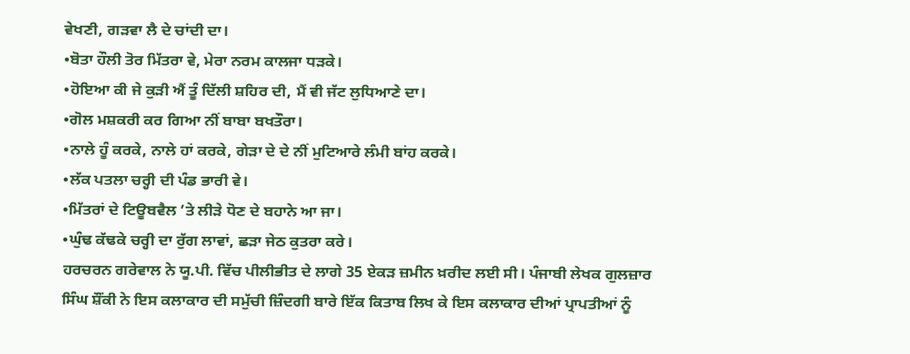ਵੇਖਣੀ, ਗੜਵਾ ਲੈ ਦੇ ਚਾਂਦੀ ਦਾ।
•ਬੋਤਾ ਹੌਲੀ ਤੋਰ ਮਿੱਤਰਾ ਵੇ, ਮੇਰਾ ਨਰਮ ਕਾਲਜਾ ਧੜਕੇ।
•ਹੋਇਆ ਕੀ ਜੇ ਕੁੜੀ ਐਂ ਤੂੰ ਦਿੱਲੀ ਸ਼ਹਿਰ ਦੀ, ਮੈਂ ਵੀ ਜੱਟ ਲੁਧਿਆਣੇ ਦਾ।
•ਗੋਲ ਮਸ਼ਕਰੀ ਕਰ ਗਿਆ ਨੀਂ ਬਾਬਾ ਬਖਤੌਰਾ।
•ਨਾਲੇ ਹੂੰ ਕਰਕੇ, ਨਾਲੇ ਹਾਂ ਕਰਕੇ, ਗੇੜਾ ਦੇ ਦੇ ਨੀਂ ਮੁਟਿਆਰੇ ਲੰਮੀ ਬਾਂਹ ਕਰਕੇ।
•ਲੱਕ ਪਤਲਾ ਚਰ੍ਹੀ ਦੀ ਪੰਡ ਭਾਰੀ ਵੇ।
•ਮਿੱਤਰਾਂ ਦੇ ਟਿਊਬਵੈਲ ’ਤੇ ਲੀੜੇ ਧੋਣ ਦੇ ਬਹਾਨੇ ਆ ਜਾ।
•ਘੁੰਢ ਕੱਢਕੇ ਚਰ੍ਹੀ ਦਾ ਰੁੱਗ ਲਾਵਾਂ, ਛੜਾ ਜੇਠ ਕੁਤਰਾ ਕਰੇ।
ਹਰਚਰਨ ਗਰੇਵਾਲ ਨੇ ਯੂ.ਪੀ. ਵਿੱਚ ਪੀਲੀਭੀਤ ਦੇ ਲਾਗੇ 35 ਏਕੜ ਜ਼ਮੀਨ ਖ਼ਰੀਦ ਲਈ ਸੀ। ਪੰਜਾਬੀ ਲੇਖਕ ਗੁਲਜ਼ਾਰ ਸਿੰਘ ਸ਼ੌਂਕੀ ਨੇ ਇਸ ਕਲਾਕਾਰ ਦੀ ਸਮੁੱਚੀ ਜ਼ਿੰਦਗੀ ਬਾਰੇ ਇੱਕ ਕਿਤਾਬ ਲਿਖ ਕੇ ਇਸ ਕਲਾਕਾਰ ਦੀਆਂ ਪ੍ਰਾਪਤੀਆਂ ਨੂੰ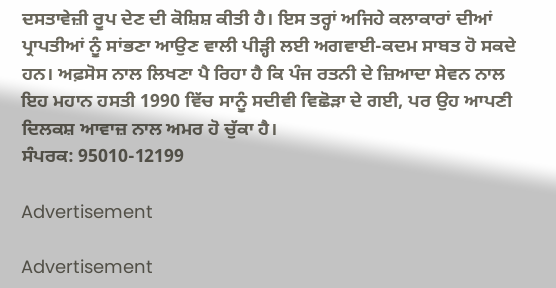ਦਸਤਾਵੇਜ਼ੀ ਰੂਪ ਦੇਣ ਦੀ ਕੋਸ਼ਿਸ਼ ਕੀਤੀ ਹੈ। ਇਸ ਤਰ੍ਹਾਂ ਅਜਿਹੇ ਕਲਾਕਾਰਾਂ ਦੀਆਂ ਪ੍ਰਾਪਤੀਆਂ ਨੂੰ ਸਾਂਭਣਾ ਆਉਣ ਵਾਲੀ ਪੀੜ੍ਹੀ ਲਈ ਅਗਵਾਈ-ਕਦਮ ਸਾਬਤ ਹੋ ਸਕਦੇ ਹਨ। ਅਫ਼ਸੋਸ ਨਾਲ ਲਿਖਣਾ ਪੈ ਰਿਹਾ ਹੈ ਕਿ ਪੰਜ ਰਤਨੀ ਦੇ ਜ਼ਿਆਦਾ ਸੇਵਨ ਨਾਲ ਇਹ ਮਹਾਨ ਹਸਤੀ 1990 ਵਿੱਚ ਸਾਨੂੰ ਸਦੀਵੀ ਵਿਛੋੜਾ ਦੇ ਗਈ, ਪਰ ਉਹ ਆਪਣੀ ਦਿਲਕਸ਼ ਆਵਾਜ਼ ਨਾਲ ਅਮਰ ਹੋ ਚੁੱਕਾ ਹੈ।
ਸੰਪਰਕ: 95010-12199

Advertisement

Advertisement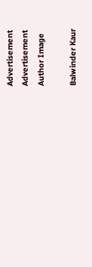Advertisement
Advertisement
Author Image

Balwinder Kaur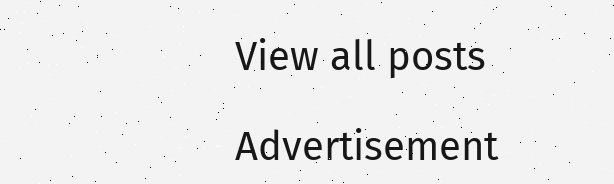View all posts

Advertisement